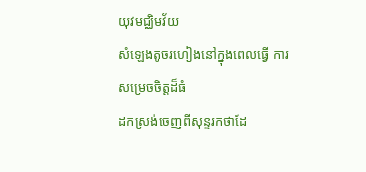យុវមជ្ឈិមវ័យ
សំឡេងតូចរហៀងនៅក្នុងពេលធ្វើ ការសម្រេចចិត្តដ៏ធំ
ដកស្រង់ចេញពីសុន្ទរកថាដែ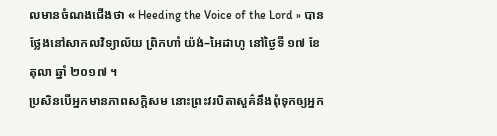លមានចំណងជើងថា « Heeding the Voice of the Lord » បានថ្លែងនៅសាកលវិទ្យាល័យ ព្រិកហាំ យ៉ង់–អៃដាហូ នៅថ្ងៃទី ១៧ ខែ តុលា ឆ្នាំ ២០១៧ ។
ប្រសិនបើអ្នកមានភាពសក្តិសម នោះព្រះវរបិតាសួគ៌នឹងពុំទុកឲ្យអ្នក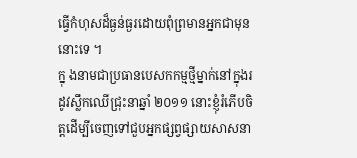ធ្វើកំហុសដ៏ធ្ងន់ធ្ងរដោយពុំព្រមានអ្នកជាមុននោះទេ ។
ក្នុ ងនាមជាប្រធានបេសកកម្មថ្មីម្នាក់នៅក្នុងរដូវស្លឹកឈើជ្រុះនាឆ្នាំ ២០១១ នោះខ្ញុំរំភើបចិត្តដើម្បីចេញទៅជួបអ្នកផ្សព្វផ្សាយសាសនា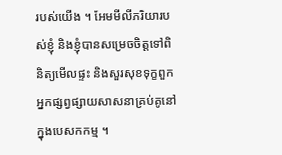របស់យើង ។ អែមមីលីភរិយារបស់ខ្ញុំ និងខ្ញុំបានសម្រេចចិត្តទៅពិនិត្យមើលផ្ទះ និងសួរសុខទុក្ខពួកអ្នកផ្សព្វផ្សាយសាសនាគ្រប់គូនៅក្នុងបេសកកម្ម ។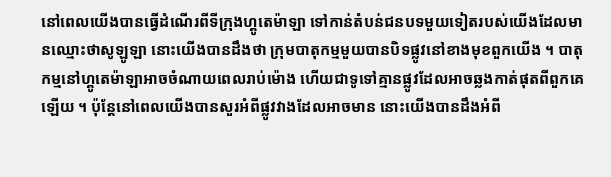នៅពេលយើងបានធ្វើដំណើរពីទីក្រុងហ្គូតេម៉ាឡា ទៅកាន់តំបន់ជនបទមួយទៀតរបស់យើងដែលមានឈ្មោះថាសូឡូឡា នោះយើងបានដឹងថា ក្រុមបាតុកម្មមួយបានបិទផ្លូវនៅខាងមុខពួកយើង ។ បាតុកម្មនៅហ្គូតេម៉ាឡាអាចចំណាយពេលរាប់ម៉ោង ហើយជាទូទៅគ្មានផ្លូវដែលអាចឆ្លងកាត់ផុតពីពួកគេឡើយ ។ ប៉ុន្តែនៅពេលយើងបានសួរអំពីផ្លូវវាងដែលអាចមាន នោះយើងបានដឹងអំពី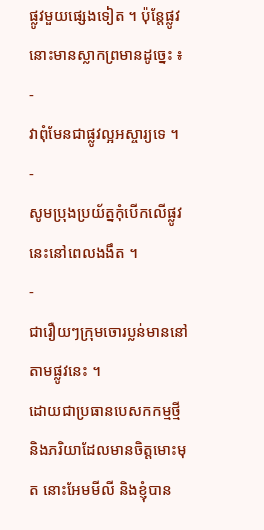ផ្លូវមួយផ្សេងទៀត ។ ប៉ុន្តែផ្លូវនោះមានស្លាកព្រមានដូច្នេះ ៖
-
វាពុំមែនជាផ្លូវល្អអស្ចារ្យទេ ។
-
សូមប្រុងប្រយ័ត្នកុំបើកលើផ្លូវនេះនៅពេលងងឹត ។
-
ជារឿយៗក្រុមចោរប្លន់មាននៅតាមផ្លូវនេះ ។
ដោយជាប្រធានបេសកកម្មថ្មី និងភរិយាដែលមានចិត្តមោះមុត នោះអែមមីលី និងខ្ញុំបាន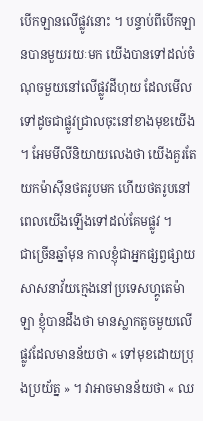បើកឡានលើផ្លូវនោះ ។ បន្ទាប់ពីបើកឡានបានមួយរយៈមក យើងបានទៅដល់ចំណុចមួយនៅលើផ្លូវដីហុយ ដែលមើលទៅដូចជាផ្លូវជ្រាលចុះនៅខាងមុខយើង ។ អែមមីលីនិយាយលេងថា យើងគួរតែយកម៉ាស៊ីនថតរូបមក ហើយថតរូបនៅពេលយើងឡើងទៅដល់គែមផ្លូវ ។
ជាច្រើនឆ្នាំមុន កាលខ្ញុំជាអ្នកផ្សព្វផ្សាយសាសនាវ័យក្មេងនៅប្រទេសហ្គូតេម៉ាឡា ខ្ញុំបានដឹងថា មានស្លាកតូចមួយលើផ្លូវដែលមានន័យថា « ទៅមុខដោយប្រុងប្រយ័ត្ន » ។ វាអាចមានន័យថា « ឈ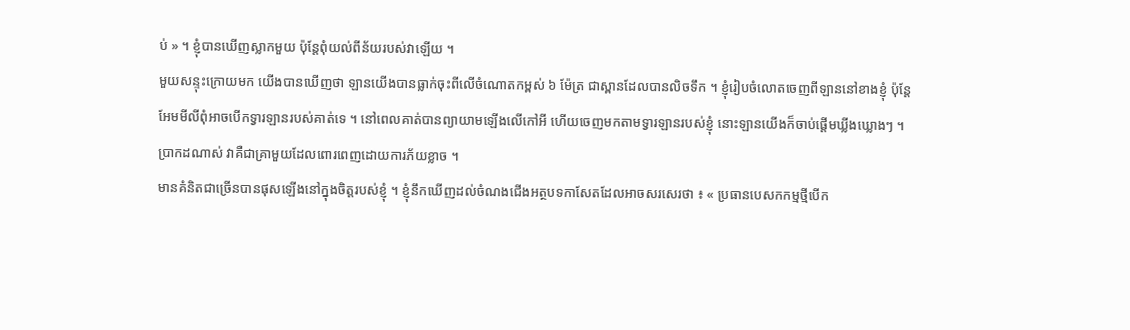ប់ » ។ ខ្ញុំបានឃើញស្លាកមួយ ប៉ុន្តែពុំយល់ពីន័យរបស់វាឡើយ ។
មួយសន្ទុះក្រោយមក យើងបានឃើញថា ឡានយើងបានធ្លាក់ចុះពីលើចំណោតកម្ពស់ ៦ ម៉ែត្រ ជាស្ពានដែលបានលិចទឹក ។ ខ្ញុំរៀបចំលោតចេញពីឡាននៅខាងខ្ញុំ ប៉ុន្តែអែមមីលីពុំអាចបើកទ្វារឡានរបស់គាត់ទេ ។ នៅពេលគាត់បានព្យាយាមឡើងលើកៅអី ហើយចេញមកតាមទ្វារឡានរបស់ខ្ញុំ នោះឡានយើងក៏ចាប់ផ្តើមឃ្លីងឃ្លោងៗ ។ ប្រាកដណាស់ វាគឺជាគ្រាមួយដែលពោរពេញដោយការភ័យខ្លាច ។
មានគំនិតជាច្រើនបានផុសឡើងនៅក្នុងចិត្តរបស់ខ្ញុំ ។ ខ្ញុំនឹកឃើញដល់ចំណងជើងអត្ថបទកាសែតដែលអាចសរសេរថា ៖ « ប្រធានបេសកកម្មថ្មីបើក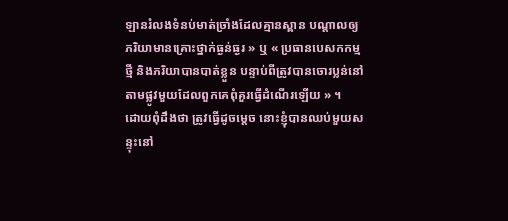ឡានរំលងទំនប់មាត់ច្រាំងដែលគ្មានស្ពាន បណ្តាលឲ្យភរិយាមានគ្រោះថ្នាក់ធ្ងន់ធ្ងរ » ឬ « ប្រធានបេសកកម្មថ្មី និងភរិយាបានបាត់ខ្លួន បន្ទាប់ពីត្រូវបានចោរប្លន់នៅតាមផ្លូវមួយដែលពួកគេពុំគួរធ្វើដំណើរឡើយ » ។
ដោយពុំដឹងថា ត្រូវធ្វើដូចម្តេច នោះខ្ញុំបានឈប់មួយសន្ទុះនៅ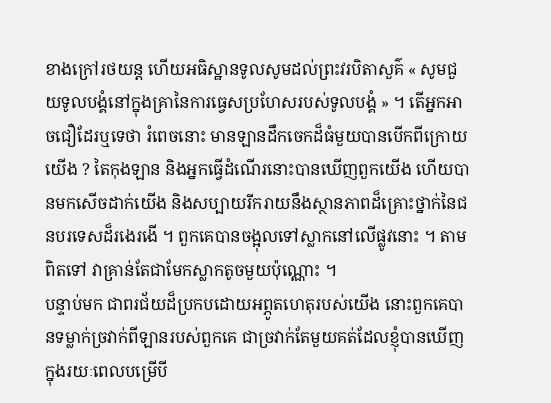ខាងក្រៅរថយន្ត ហើយអធិស្ឋានទូលសូមដល់ព្រះវរបិតាសួគ៌ « សូមជួយទូលបង្គំនៅក្នុងគ្រានៃការធ្វេសប្រហែសរបស់ទូលបង្គំ » ។ តើអ្នកអាចជឿដែរឬទេថា រំពេចនោះ មានឡានដឹកចេកដ៏ធំមួយបានបើកពីក្រោយយើង ? តៃកុងឡាន និងអ្នកធ្វើដំណើរនោះបានឃើញពួកយើង ហើយបានមកសើចដាក់យើង និងសប្បាយរីករាយនឹងស្ថានភាពដ៏គ្រោះថ្នាក់នៃជនបរទេសដ៏រងេរងើ ។ ពួកគេបានចង្អុលទៅស្លាកនៅលើផ្លូវនោះ ។ តាមពិតទៅ វាគ្រាន់តែជាមែកស្លាកតូចមួយប៉ុណ្ណោះ ។
បន្ទាប់មក ជាពរជ័យដ៏ប្រកបដោយអព្ភូតហេតុរបស់យើង នោះពួកគេបានទម្លាក់ច្រវាក់ពីឡានរបស់ពួកគេ ជាច្រវាក់តែមួយគត់ដែលខ្ញុំបានឃើញក្នុងរយៈពេលបម្រើបី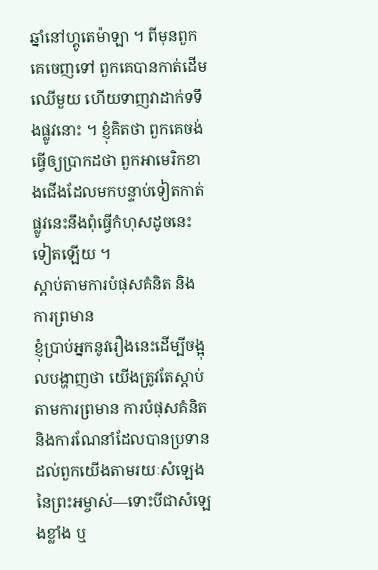ឆ្នាំនៅហ្គូតេម៉ាឡា ។ ពីមុនពួកគេចេញទៅ ពួកគេបានកាត់ដើមឈើមួយ ហើយទាញវាដាក់ទទឹងផ្លូវនោះ ។ ខ្ញុំគិតថា ពួកគេចង់ធ្វើឲ្យប្រាកដថា ពួកអាមេរិកខាងជើងដែលមកបន្ទាប់ទៀតកាត់ផ្លូវនេះនឹងពុំធ្វើកំហុសដូចនេះទៀតឡើយ ។
ស្ដាប់តាមការបំផុសគំនិត និងការព្រមាន
ខ្ញុំប្រាប់អ្នកនូវរឿងនេះដើម្បីចង្អុលបង្ហាញថា យើងត្រូវតែស្តាប់តាមការព្រមាន ការបំផុសគំនិត និងការណែនាំដែលបានប្រទានដល់ពួកយើងតាមរយៈសំឡេងនៃព្រះអម្ចាស់—ទោះបីជាសំឡេងខ្លាំង ឬ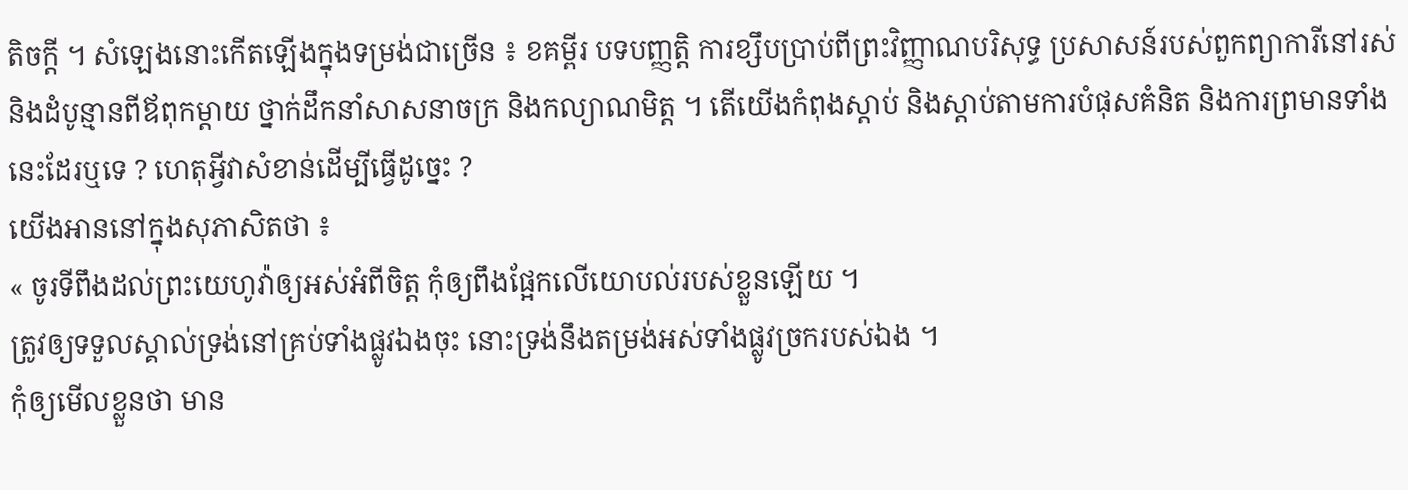តិចក្តី ។ សំឡេងនោះកើតឡើងក្នុងទម្រង់ជាច្រើន ៖ ខគម្ពីរ បទបញ្ញត្តិ ការខ្សឹបប្រាប់ពីព្រះវិញ្ញាណបរិសុទ្ធ ប្រសាសន៍របស់ពួកព្យាការីនៅរស់ និងដំបូន្មានពីឪពុកម្តាយ ថ្នាក់ដឹកនាំសាសនាចក្រ និងកល្យាណមិត្ត ។ តើយើងកំពុងស្តាប់ និងស្តាប់តាមការបំផុសគំនិត និងការព្រមានទាំងនេះដែរឬទេ ? ហេតុអ្វីវាសំខាន់ដើម្បីធ្វើដូច្នេះ ?
យើងអាននៅក្នុងសុភាសិតថា ៖
« ចូរទីពឹងដល់ព្រះយេហូវ៉ាឲ្យអស់អំពីចិត្ត កុំឲ្យពឹងផ្អែកលើយោបល់របស់ខ្លួនឡើយ ។
ត្រូវឲ្យទទួលស្គាល់ទ្រង់នៅគ្រប់ទាំងផ្លូវឯងចុះ នោះទ្រង់នឹងតម្រង់អស់ទាំងផ្លូវច្រករបស់ឯង ។
កុំឲ្យមើលខ្លួនថា មាន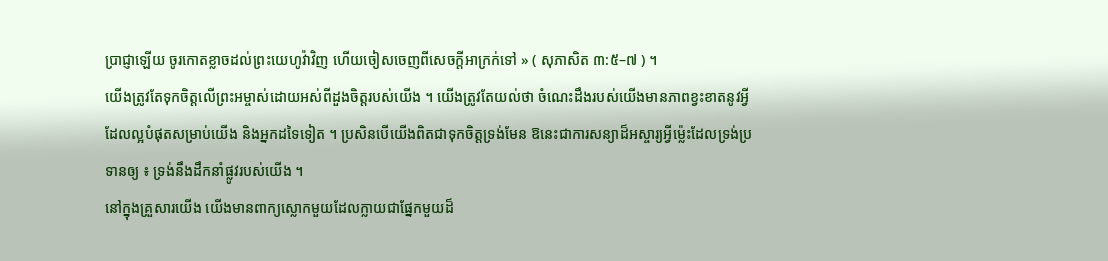ប្រាជ្ញាឡើយ ចូរកោតខ្លាចដល់ព្រះយេហូវ៉ាវិញ ហើយចៀសចេញពីសេចក្តីអាក្រក់ទៅ » ( សុភាសិត ៣:៥–៧ ) ។
យើងត្រូវតែទុកចិត្តលើព្រះអម្ចាស់ដោយអស់ពីដួងចិត្តរបស់យើង ។ យើងត្រូវតែយល់ថា ចំណេះដឹងរបស់យើងមានភាពខ្វះខាតនូវអ្វីដែលល្អបំផុតសម្រាប់យើង និងអ្នកដទៃទៀត ។ ប្រសិនបើយើងពិតជាទុកចិត្តទ្រង់មែន ឱនេះជាការសន្យាដ៏អស្ចារ្យអ្វីម៉្លេះដែលទ្រង់ប្រទានឲ្យ ៖ ទ្រង់នឹងដឹកនាំផ្លូវរបស់យើង ។
នៅក្នុងគ្រួសារយើង យើងមានពាក្យស្លោកមួយដែលក្លាយជាផ្នែកមួយដ៏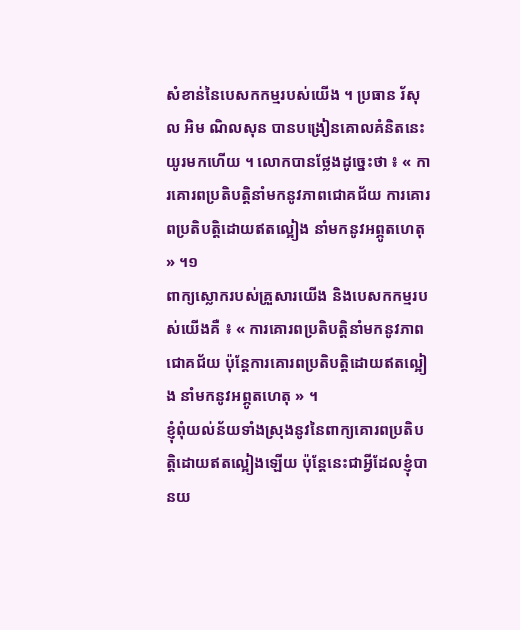សំខាន់នៃបេសកកម្មរបស់យើង ។ ប្រធាន រ័សុល អិម ណិលសុន បានបង្រៀនគោលគំនិតនេះយូរមកហើយ ។ លោកបានថ្លែងដូច្នេះថា ៖ « ការគោរពប្រតិបត្តិនាំមកនូវភាពជោគជ័យ ការគោរពប្រតិបត្តិដោយឥតល្អៀង នាំមកនូវអព្ភូតហេតុ » ។១
ពាក្យស្លោករបស់គ្រួសារយើង និងបេសកកម្មរបស់យើងគឺ ៖ « ការគោរពប្រតិបត្តិនាំមកនូវភាពជោគជ័យ ប៉ុន្តែការគោរពប្រតិបត្តិដោយឥតល្អៀង នាំមកនូវអព្ភូតហេតុ » ។
ខ្ញុំពុំយល់ន័យទាំងស្រុងនូវនៃពាក្យគោរពប្រតិបត្តិដោយឥតល្អៀងឡើយ ប៉ុន្តែនេះជាអ្វីដែលខ្ញុំបានយ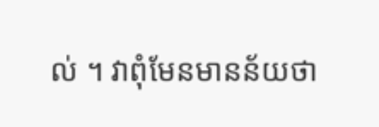ល់ ។ វាពុំមែនមានន័យថា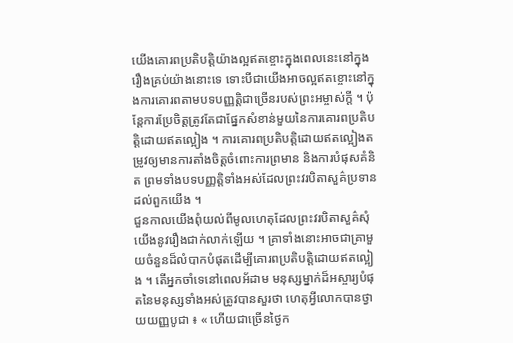យើងគោរពប្រតិបត្តិយ៉ាងល្អឥតខ្ចោះក្នុងពេលនេះនៅក្នុងរឿងគ្រប់យ៉ាងនោះទេ ទោះបីជាយើងអាចល្អឥតខ្ចោះនៅក្នុងការគោរពតាមបទបញ្ញត្តិជាច្រើនរបស់ព្រះអម្ចាស់ក្តី ។ ប៉ុន្តែការប្រែចិត្តត្រូវតែជាផ្នែកសំខាន់មួយនៃការគោរពប្រតិបត្តិដោយឥតល្អៀង ។ ការគោរពប្រតិបត្តិដោយឥតល្អៀងតម្រូវឲ្យមានការតាំងចិត្តចំពោះការព្រមាន និងការបំផុសគំនិត ព្រមទាំងបទបញ្ញត្តិទាំងអស់ដែលព្រះវរបិតាសួគ៌ប្រទានដល់ពួកយើង ។
ជួនកាលយើងពុំយល់ពីមូលហេតុដែលព្រះវរបិតាសួគ៌សុំយើងនូវរឿងជាក់លាក់ឡើយ ។ គ្រាទាំងនោះអាចជាគ្រាមួយចំនួនដ៏លំបាកបំផុតដើម្បីគោរពប្រតិបត្តិដោយឥតល្អៀង ។ តើអ្នកចាំទេនៅពេលអ័ដាម មនុស្សម្នាក់ដ៏អស្ចារ្យបំផុតនៃមនុស្សទាំងអស់ត្រូវបានសួរថា ហេតុអ្វីលោកបានថ្វាយយញ្ញបូជា ៖ « ហើយជាច្រើនថ្ងៃក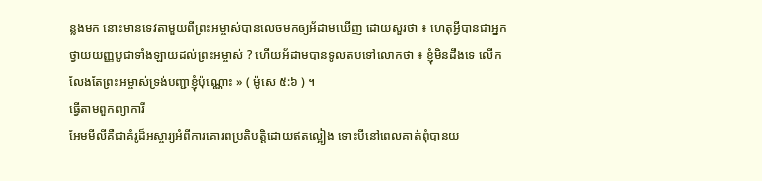ន្លងមក នោះមានទេវតាមួយពីព្រះអម្ចាស់បានលេចមកឲ្យអ័ដាមឃើញ ដោយសួរថា ៖ ហេតុអ្វីបានជាអ្នកថ្វាយយញ្ញបូជាទាំងឡាយដល់ព្រះអម្ចាស់ ? ហើយអ័ដាមបានទូលតបទៅលោកថា ៖ ខ្ញុំមិនដឹងទេ លើកលែងតែព្រះអម្ចាស់ទ្រង់បញ្ជាខ្ញុំប៉ុណ្ណោះ » ( ម៉ូសេ ៥:៦ ) ។
ធ្វើតាមពួកព្យាការី
អែមមីលីគឺជាគំរូដ៏អស្ចារ្យអំពីការគោរពប្រតិបត្តិដោយឥតល្អៀង ទោះបីនៅពេលគាត់ពុំបានយ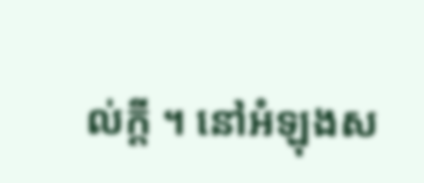ល់ក្តី ។ នៅអំឡុងស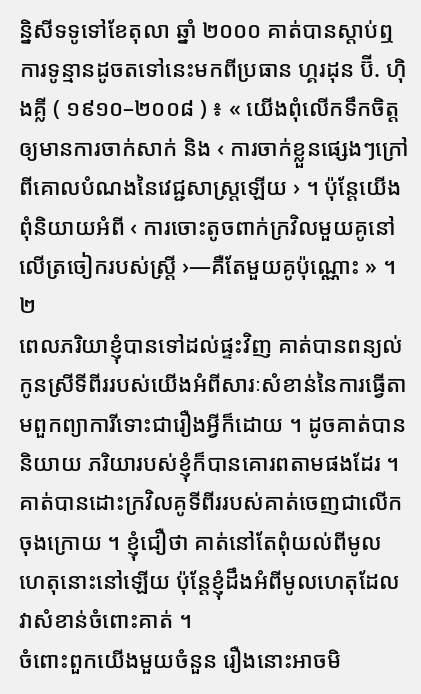ន្និសីទទូទៅខែតុលា ឆ្នាំ ២០០០ គាត់បានស្តាប់ឮការទូន្មានដូចតទៅនេះមកពីប្រធាន ហ្គរដុន ប៊ី. ហ៊ិងគ្លី ( ១៩១០–២០០៨ ) ៖ « យើងពុំលើកទឹកចិត្តឲ្យមានការចាក់សាក់ និង ‹ ការចាក់ខ្លួនផ្សេងៗក្រៅពីគោលបំណងនៃវេជ្ជសាស្ត្រឡើយ › ។ ប៉ុន្តែយើងពុំនិយាយអំពី ‹ ការចោះតូចពាក់ក្រវិលមួយគូនៅលើត្រចៀករបស់ស្ត្រី ›—គឺតែមួយគូប៉ុណ្ណោះ » ។២
ពេលភរិយាខ្ញុំបានទៅដល់ផ្ទះវិញ គាត់បានពន្យល់កូនស្រីទីពីររបស់យើងអំពីសារៈសំខាន់នៃការធ្វើតាមពួកព្យាការីទោះជារឿងអ្វីក៏ដោយ ។ ដូចគាត់បាននិយាយ ភរិយារបស់ខ្ញុំក៏បានគោរពតាមផងដែរ ។ គាត់បានដោះក្រវិលគូទីពីររបស់គាត់ចេញជាលើកចុងក្រោយ ។ ខ្ញុំជឿថា គាត់នៅតែពុំយល់ពីមូលហេតុនោះនៅឡើយ ប៉ុន្តែខ្ញុំដឹងអំពីមូលហេតុដែលវាសំខាន់ចំពោះគាត់ ។
ចំពោះពួកយើងមួយចំនួន រឿងនោះអាចមិ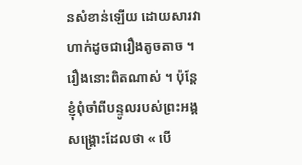នសំខាន់ឡើយ ដោយសារវាហាក់ដូចជារឿងតូចតាច ។ រឿងនោះពិតណាស់ ។ ប៉ុន្តែខ្ញុំពុំចាំពីបន្ទូលរបស់ព្រះអង្គសង្គ្រោះដែលថា « បើ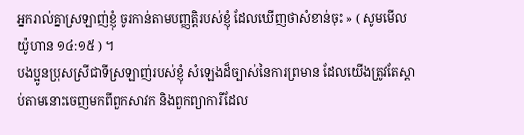អ្នករាល់គ្នាស្រឡាញ់ខ្ញុំ ចូរកាន់តាមបញ្ញត្តិរបស់ខ្ញុំ ដែលឃើញថាសំខាន់ចុះ » ( សូមមើល យ៉ូហាន ១៤:១៥ ) ។
បងប្អូនប្រុសស្រីជាទីស្រឡាញ់របស់ខ្ញុំ សំឡេងដ៏ច្បាស់នៃការព្រមាន ដែលយើងត្រូវតែស្តាប់តាមនោះចេញមកពីពួកសាវក និងពួកព្យាការីដែល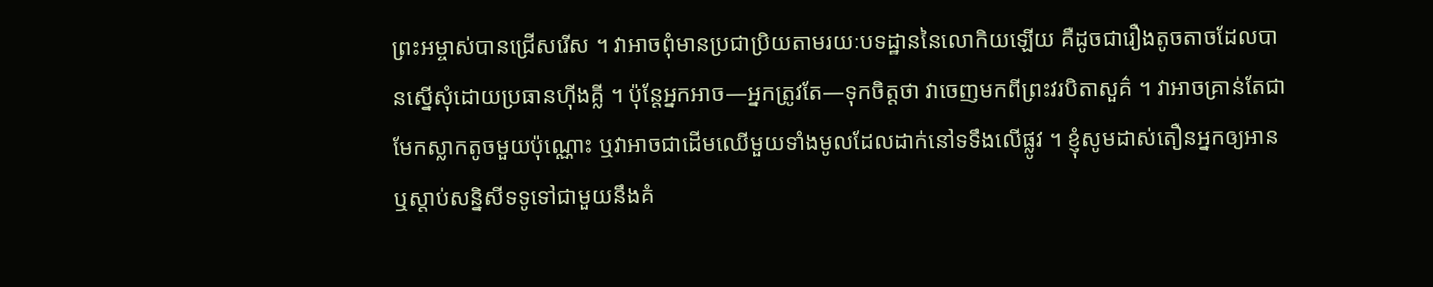ព្រះអម្ចាស់បានជ្រើសរើស ។ វាអាចពុំមានប្រជាប្រិយតាមរយៈបទដ្ឋាននៃលោកិយឡើយ គឺដូចជារឿងតូចតាចដែលបានស្នើសុំដោយប្រធានហ៊ីងគ្លី ។ ប៉ុន្តែអ្នកអាច—អ្នកត្រូវតែ—ទុកចិត្តថា វាចេញមកពីព្រះវរបិតាសួគ៌ ។ វាអាចគ្រាន់តែជាមែកស្លាកតូចមួយប៉ុណ្ណោះ ឬវាអាចជាដើមឈើមួយទាំងមូលដែលដាក់នៅទទឹងលើផ្លូវ ។ ខ្ញុំសូមដាស់តឿនអ្នកឲ្យអាន ឬស្តាប់សន្និសីទទូទៅជាមួយនឹងគំ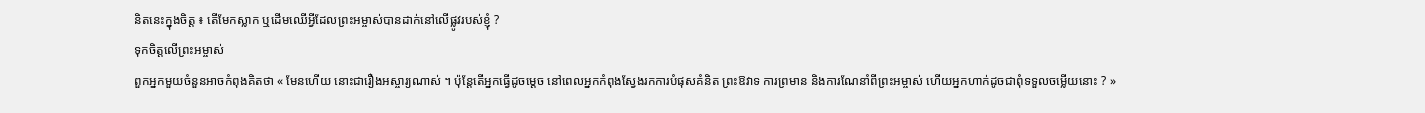និតនេះក្នុងចិត្ត ៖ តើមែកស្លាក ឬដើមឈើអ្វីដែលព្រះអម្ចាស់បានដាក់នៅលើផ្លូវរបស់ខ្ញុំ ?
ទុកចិត្តលើព្រះអម្ចាស់
ពួកអ្នកមួយចំនួនអាចកំពុងគិតថា « មែនហើយ នោះជារឿងអស្ចារ្យណាស់ ។ ប៉ុន្តែតើអ្នកធ្វើដូចម្តេច នៅពេលអ្នកកំពុងស្វែងរកការបំផុសគំនិត ព្រះឱវាទ ការព្រមាន និងការណែនាំពីព្រះអម្ចាស់ ហើយអ្នកហាក់ដូចជាពុំទទួលចម្លើយនោះ ? »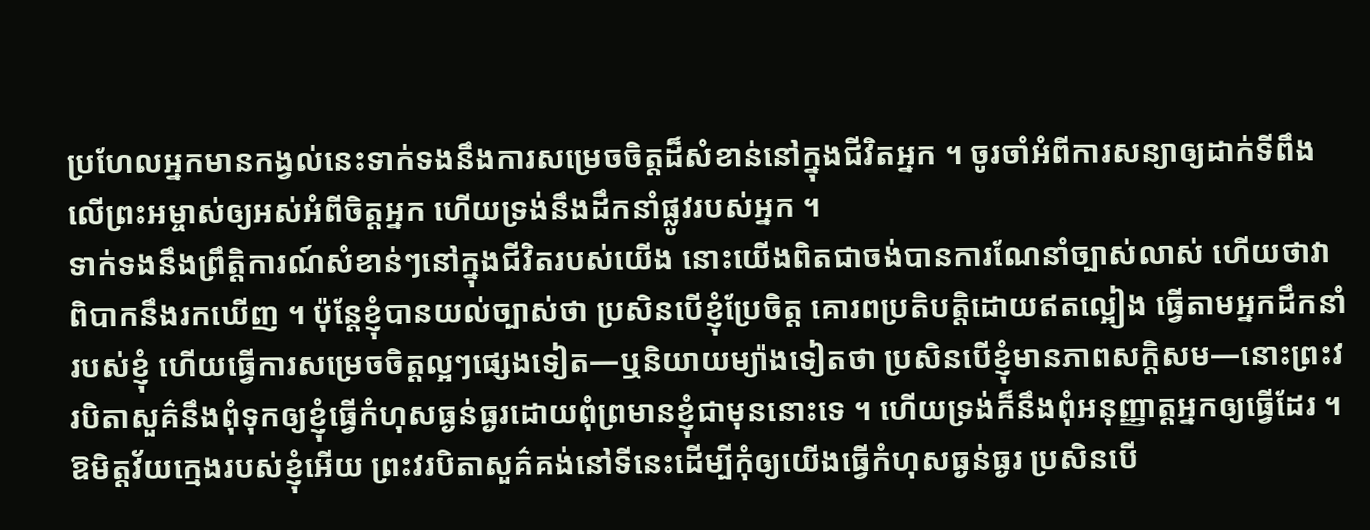ប្រហែលអ្នកមានកង្វល់នេះទាក់ទងនឹងការសម្រេចចិត្តដ៏សំខាន់នៅក្នុងជីវិតអ្នក ។ ចូរចាំអំពីការសន្យាឲ្យដាក់ទីពឹងលើព្រះអម្ចាស់ឲ្យអស់អំពីចិត្តអ្នក ហើយទ្រង់នឹងដឹកនាំផ្លូវរបស់អ្នក ។
ទាក់ទងនឹងព្រឹត្តិការណ៍សំខាន់ៗនៅក្នុងជីវិតរបស់យើង នោះយើងពិតជាចង់បានការណែនាំច្បាស់លាស់ ហើយថាវាពិបាកនឹងរកឃើញ ។ ប៉ុន្តែខ្ញុំបានយល់ច្បាស់ថា ប្រសិនបើខ្ញុំប្រែចិត្ត គោរពប្រតិបត្តិដោយឥតល្អៀង ធ្វើតាមអ្នកដឹកនាំរបស់ខ្ញុំ ហើយធ្វើការសម្រេចចិត្តល្អៗផ្សេងទៀត—ឬនិយាយម្យ៉ាងទៀតថា ប្រសិនបើខ្ញុំមានភាពសក្តិសម—នោះព្រះវរបិតាសួគ៌នឹងពុំទុកឲ្យខ្ញុំធ្វើកំហុសធ្ងន់ធ្ងរដោយពុំព្រមានខ្ញុំជាមុននោះទេ ។ ហើយទ្រង់ក៏នឹងពុំអនុញ្ញាត្តអ្នកឲ្យធ្វើដែរ ។
ឱមិត្តវ័យក្មេងរបស់ខ្ញុំអើយ ព្រះវរបិតាសួគ៌គង់នៅទីនេះដើម្បីកុំឲ្យយើងធ្វើកំហុសធ្ងន់ធ្ងរ ប្រសិនបើ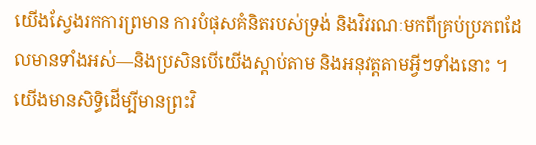យើងស្វែងរកការព្រមាន ការបំផុសគំនិតរបស់ទ្រង់ និងវិវរណៈមកពីគ្រប់ប្រភពដែលមានទាំងអស់—និងប្រសិនបើយើងស្តាប់តាម និងអនុវត្តតាមអ្វីៗទាំងនោះ ។ យើងមានសិទ្ធិដើម្បីមានព្រះវិ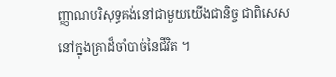ញ្ញាណបរិសុទ្ធគង់នៅជាមួយយើងជានិច្ច ជាពិសេសនៅក្នុងគ្រាដ៏ចាំបាច់នៃជីវិត ។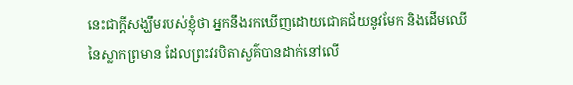នេះជាក្តីសង្ឃឹមរបស់ខ្ញុំថា អ្នកនឹងរកឃើញដោយជោគជ័យនូវមែក និងដើមឈើនៃស្លាកព្រមាន ដែលព្រះវរបិតាសួគ៌បានដាក់នៅលើ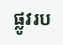ផ្លូវរប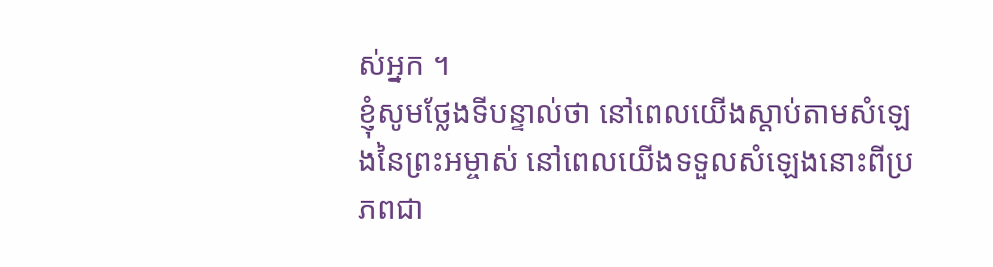ស់អ្នក ។
ខ្ញុំសូមថ្លែងទីបន្ទាល់ថា នៅពេលយើងស្តាប់តាមសំឡេងនៃព្រះអម្ចាស់ នៅពេលយើងទទួលសំឡេងនោះពីប្រភពជា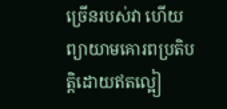ច្រើនរបស់វា ហើយព្យាយាមគោរពប្រតិបត្តិដោយឥតល្អៀ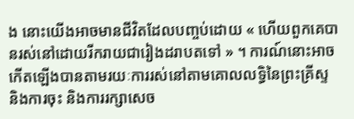ង នោះយើងអាចមានជីវិតដែលបញ្ចប់ដោយ « ហើយពួកគេបានរស់នៅដោយរីករាយជារៀងដរាបតទៅ » ។ ការណ៍នោះអាចកើតឡើងបានតាមរយៈការរស់នៅតាមគោលលទ្ធិនៃព្រះគ្រីស្ទ និងការចុះ និងការរក្សាសេច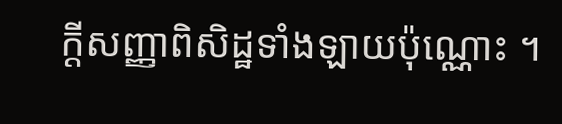ក្ដីសញ្ញាពិសិដ្ឋទាំងឡាយប៉ុណ្ណោះ ។